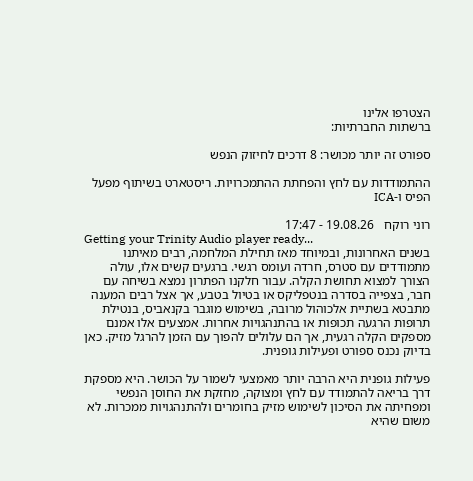הצטרפו אלינו
ברשתות החברתיות:

ספורט זה יותר מכושר: 8 דרכים לחיזוק הנפש

ההתמודדות עם לחץ והפחתת ההתמכרויות. ריסטארט בשיתוף מפעל הפיס ו-ICA

רוני רוקח   19.08.26 - 17:47
Getting your Trinity Audio player ready...
בשנים האחרונות, ובמיוחד מאז תחילת המלחמה, רבים מאיתנו מתמודדים עם סטרס, חרדה ועומס רגשי. ברגעים קשים אלו, עולה הצורך למצוא תחושת הקלה. עבור חלקנו הפתרון נמצא בשיחה עם חבר, בצפייה בסדרה בנטפליקס או בטיול בטבע, אך אצל רבים המענה מתבטא בשתיית אלכוהול מרובה, בשימוש מוגבר בקנאביס, בנטילת תרופות הרגעה תכופות או בהתנהגויות אחרות. אמצעים אלו אמנם מספקים הקלה רגעית, אך הם עלולים להפוך עם הזמן להרגל מזיק. כאן בדיוק נכנס ספורט ופעילות גופנית.

פעילות גופנית היא הרבה יותר מאמצעי לשמור על הכושר. היא מספקת דרך בריאה להתמודד עם לחץ ומצוקה, מחזקת את החוסן הנפשי ומפחיתה את הסיכון לשימוש מזיק בחומרים ולהתנהגויות ממכרות. לא משום שהיא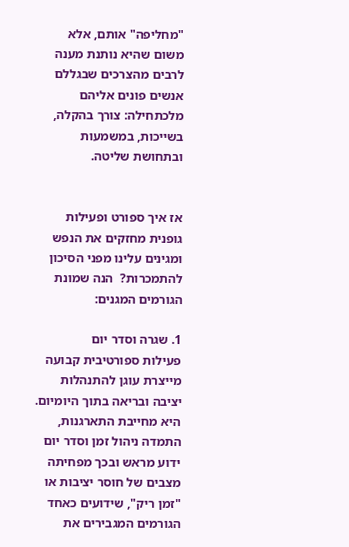"מחליפה" אותם, אלא משום שהיא נותנת מענה לרבים מהצרכים שבגללם אנשים פונים אליהם מלכתחילה: צורך בהקלה, בשייכות, במשמעות ובתחושת שליטה.


אז איך ספורט ופעילות גופנית מחזקים את הנפש ומגינים עלינו מפני הסיכון להתמכרות?  הנה שמונת הגורמים המגנים:

1. שגרה וסדר יום
פעילות ספורטיבית קבועה מייצרת עוגן להתנהלות יציבה ובריאה בתוך היומיום. היא מחייבת התארגנות, התמדה ניהול זמן וסדר יום ידוע מראש ובכך מפחיתה מצבים של חוסר יציבות או "זמן ריק", שידועים כאחד הגורמים המגבירים את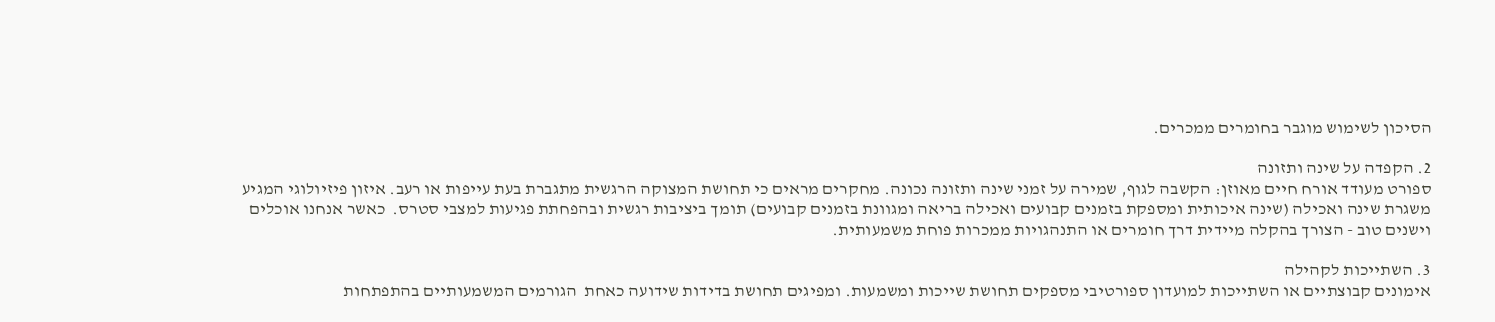הסיכון לשימוש מוגבר בחומרים ממכרים.

2. הקפדה על שינה ותזונה
ספורט מעודד אורח חיים מאוזן: הקשבה לגוף, שמירה על זמני שינה ותזונה נכונה. מחקרים מראים כי תחושת המצוקה הרגשית מתגברת בעת עייפות או רעב. איזון פיזיולוגי המגיע משגרת שינה ואכילה (שינה איכותית ומספקת בזמנים קבועים ואכילה בריאה ומגוונת בזמנים קבועים) תומך ביציבות רגשית ובהפחתת פגיעות למצבי סטרס.  כאשר אנחנו אוכלים וישנים טוב - הצורך בהקלה מיידית דרך חומרים או התנהגויות ממכרות פוחת משמעותית.

3. השתייכות לקהילה
אימונים קבוצתיים או השתייכות למועדון ספורטיבי מספקים תחושת שייכות ומשמעות. ומפיגים תחושת בדידות שידועה כאחת  הגורמים המשמעותיים בהתפתחות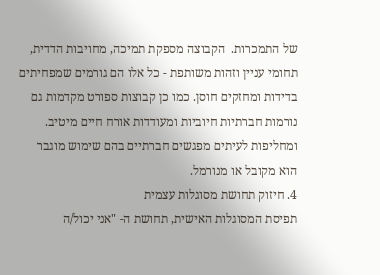של התמכרות.  הקבוצה מספקת תמיכה, מחויבות הדדית, תחומי עניין וזהות משותפת - כל אלו הם גורמים שמפחיתים בדידות ומחזקים חוסן. כמו כן קבוצות ספורט מקדמות גם נורמות חברתיות חיוביות ומעודדות אורח חיים מיטיב. ומחליפות לעיתים מפגשים חברתיים בהם שימוש מוגבר הוא מקובל או מנורמל.
4. חיזוק תחושת מסוגלות עצמית
תפיסת המסוגלות האישית, תחושת ה- "אני יכול/ה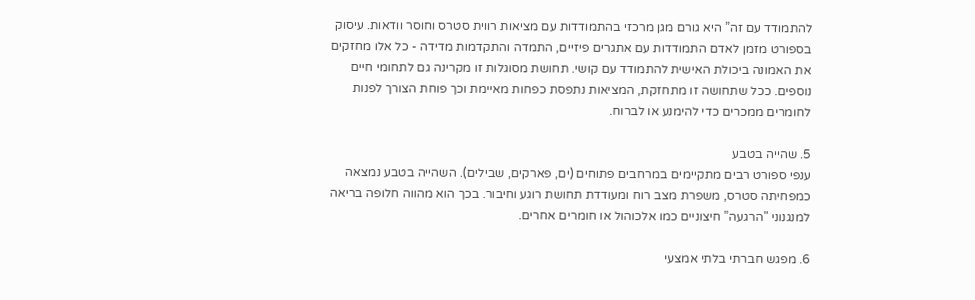להתמודד עם זה” היא גורם מגן מרכזי בהתמודדות עם מציאות רווית סטרס וחוסר וודאות. עיסוק בספורט מזמן לאדם התמודדות עם אתגרים פיזיים, התמדה והתקדמות מדידה - כל אלו מחזקים את האמונה ביכולת האישית להתמודד עם קושי. תחושת מסוגלות זו מקרינה גם לתחומי חיים נוספים. ככל שתחושה זו מתחזקת, המציאות נתפסת כפחות מאיימת וכך פוחת הצורך לפנות לחומרים ממכרים כדי להימנע או לברוח.

5. שהייה בטבע
ענפי ספורט רבים מתקיימים במרחבים פתוחים (ים, פארקים, שבילים). השהייה בטבע נמצאה כמפחיתה סטרס, משפרת מצב רוח ומעודדת תחושת רוגע וחיבור. בכך הוא מהווה חלופה בריאה למנגנוני "הרגעה” חיצוניים כמו אלכוהול או חומרים אחרים.

6. מפגש חברתי בלתי אמצעי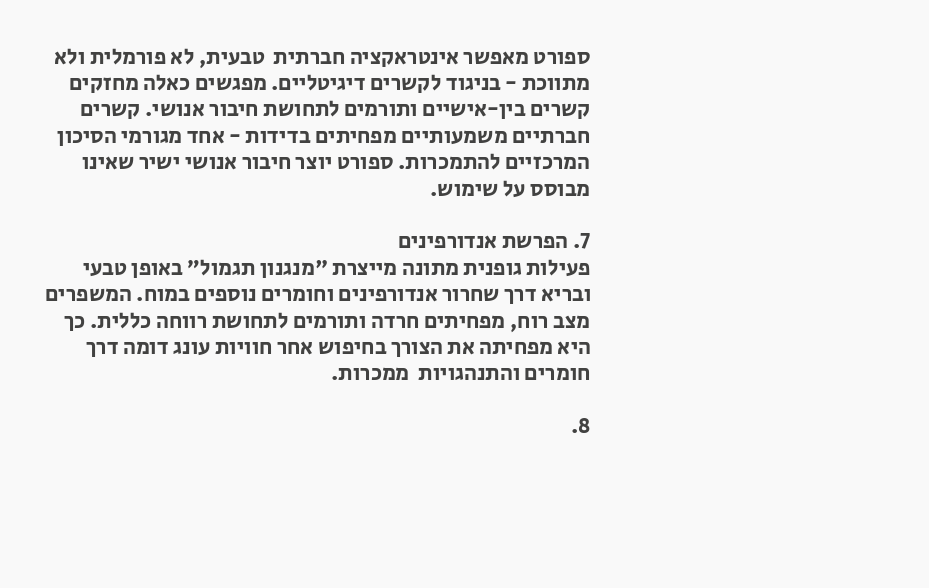ספורט מאפשר אינטראקציה חברתית  טבעית, לא פורמלית ולא מתווכת - בניגוד לקשרים דיגיטליים. מפגשים כאלה מחזקים קשרים בין-אישיים ותורמים לתחושת חיבור אנושי. קשרים חברתיים משמעותיים מפחיתים בדידות - אחד מגורמי הסיכון המרכזיים להתמכרות. ספורט יוצר חיבור אנושי ישיר שאינו מבוסס על שימוש.

7. הפרשת אנדורפינים
פעילות גופנית מתונה מייצרת "מנגנון תגמול” באופן טבעי ובריא דרך שחרור אנדורפינים וחומרים נוספים במוח. המשפרים מצב רוח, מפחיתים חרדה ותורמים לתחושת רווחה כללית. כך היא מפחיתה את הצורך בחיפוש אחר חוויות עונג דומה דרך חומרים והתנהגויות  ממכרות.

8.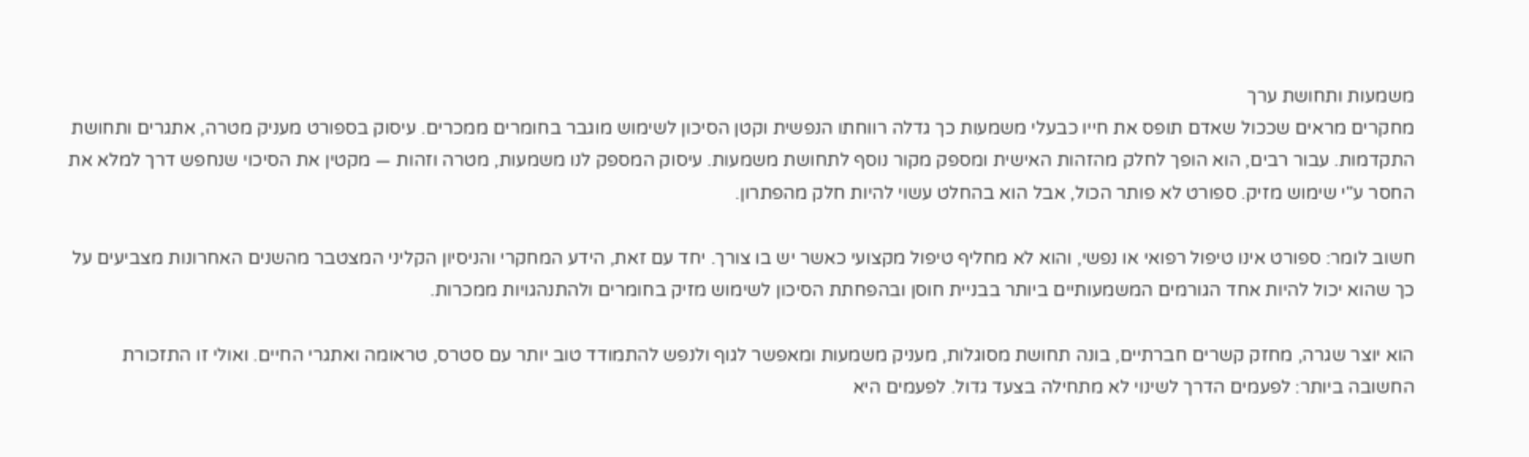משמעות ותחושת ערך
מחקרים מראים שככול שאדם תופס את חייו כבעלי משמעות כך גדלה רווחתו הנפשית וקטן הסיכון לשימוש מוגבר בחומרים ממכרים. עיסוק בספורט מעניק מטרה, אתגרים ותחושת התקדמות. עבור רבים, הוא הופך לחלק מהזהות האישית ומספק מקור נוסף לתחושת משמעות. עיסוק המספק לנו משמעות, מטרה וזהות — מקטין את הסיכוי שנחפש דרך למלא את החסר ע"י שימוש מזיק. ספורט לא פותר הכול, אבל הוא בהחלט עשוי להיות חלק מהפתרון.

חשוב לומר: ספורט אינו טיפול רפואי או נפשי, והוא לא מחליף טיפול מקצועי כאשר יש בו צורך. יחד עם זאת, הידע המחקרי והניסיון הקליני המצטבר מהשנים האחרונות מצביעים על כך שהוא יכול להיות אחד הגורמים המשמעותיים ביותר בבניית חוסן ובהפחתת הסיכון לשימוש מזיק בחומרים ולהתנהגויות ממכרות.

הוא יוצר שגרה, מחזק קשרים חברתיים, בונה תחושת מסוגלות, מעניק משמעות ומאפשר לגוף ולנפש להתמודד טוב יותר עם סטרס, טראומה ואתגרי החיים. ואולי זו התזכורת החשובה ביותר: לפעמים הדרך לשינוי לא מתחילה בצעד גדול. לפעמים היא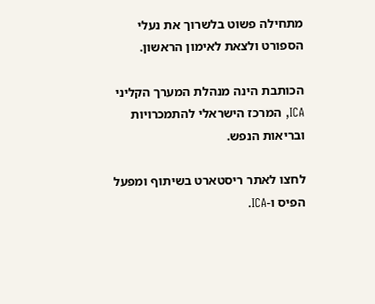מתחילה פשוט בלשרוך את נעלי הספורט ולצאת לאימון הראשון.

הכותבת הינה מנהלת המערך הקליני ICA, המרכז הישראלי להתמכרויות ובריאות הנפש.

לחצו לאתר ריסטארט בשיתוף ומפעל הפיס ו-ICA.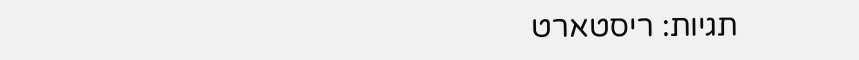תגיות: ריסטארט